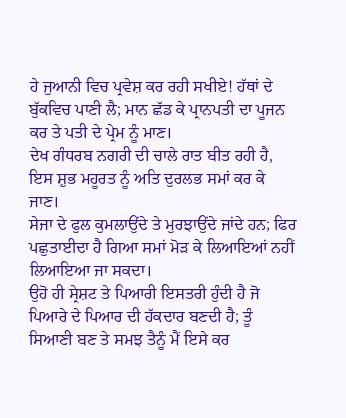ਹੇ ਜੁਆਨੀ ਵਿਚ ਪ੍ਰਵੇਸ਼ ਕਰ ਰਹੀ ਸਖੀਏ! ਹੱਥਾਂ ਦੇ ਬੁੱਕਵਿਚ ਪਾਣੀ ਲੈ; ਮਾਨ ਛੱਡ ਕੇ ਪ੍ਰਾਨਪਤੀ ਦਾ ਪੂਜਨ ਕਰ ਤੇ ਪਤੀ ਦੇ ਪ੍ਰੇਮ ਨੂੰ ਮਾਣ।
ਦੇਖ ਗੰਧਰਬ ਨਗਰੀ ਦੀ ਚਾਲੇ ਰਾਤ ਬੀਤ ਰਹੀ ਹੈ, ਇਸ ਸ਼ੁਭ ਮਹੂਰਤ ਨੂੰ ਅਤਿ ਦੁਰਲਭ ਸਮਾਂ ਕਰ ਕੇ ਜਾਣ।
ਸੇਜਾ ਦੇ ਫੁਲ ਕੁਮਲਾਉਂਦੇ ਤੇ ਮੁਰਝਾਉਂਦੇ ਜਾਂਦੇ ਹਨ; ਫਿਰ ਪਛੁਤਾਈਦਾ ਹੈ ਗਿਆ ਸਮਾਂ ਮੋੜ ਕੇ ਲਿਆਇਆਂ ਨਹੀਂ ਲਿਆਇਆ ਜਾ ਸਕਦਾ।
ਉਹੋ ਹੀ ਸ੍ਰੇਸ਼ਟ ਤੇ ਪਿਆਰੀ ਇਸਤਰੀ ਹੁੰਦੀ ਹੈ ਜੋ ਪਿਆਰੇ ਦੇ ਪਿਆਰ ਦੀ ਹੱਕਦਾਰ ਬਣਦੀ ਹੈ; ਤੂੰ ਸਿਆਣੀ ਬਣ ਤੇ ਸਮਝ ਤੈਨੂੰ ਮੈਂ ਇਸੇ ਕਰ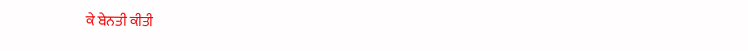ਕੇ ਬੇਨਤੀ ਕੀਤੀ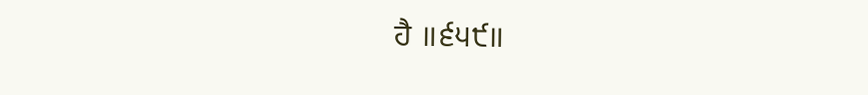ਹੈ ॥੬੫੯॥